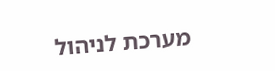מערכת לניהול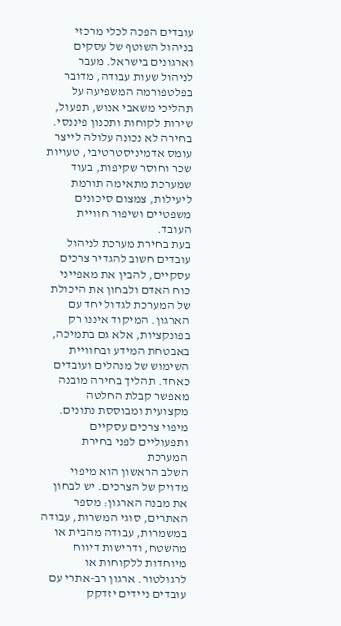עובדים הפכה לכלי מרכזי בניהול השוטף של עסקים וארגונים בישראל. מעבר לניהול שעות עבודה, מדובר בפלטפורמה המשפיעה על תהליכי משאבי אנוש, תפעול, שירות לקוחות ותכנון פיננסי. בחירה לא נכונה עלולה לייצר עומס אדמיניסטרטיבי, טעויות שכר וחוסר שקיפות, בעוד שמערכת מתאימה תורמת ליעילות, צמצום סיכונים משפטיים ושיפור חוויית העובד.
בעת בחירת מערכת לניהול עובדים חשוב להגדיר צרכים עסקיים, להבין את מאפייני כוח האדם ולבחון את היכולת של המערכת לגדול יחד עם הארגון. המיקוד איננו רק בפונקציות, אלא גם בתמיכה, באבטחת המידע ובחוויית השימוש של מנהלים ועובדים כאחד. תהליך בחירה מובנה מאפשר קבלת החלטה מקצועית ומבוססת נתונים.
מיפוי צרכים עסקיים ותפעוליים לפני בחירת המערכת
השלב הראשון הוא מיפוי מדויק של הצרכים. יש לבחון את מבנה הארגון: מספר האתרים, סוגי המשרות, עבודה במשמרות, עבודה מהבית או מהשטח, ודרישות דיווח מיוחדות ללקוחות או לרגולטור. ארגון רב-אתרי עם עובדים ניידים יזדקק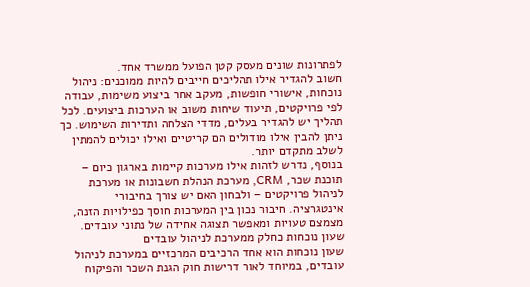לפתרונות שונים מעסק קטן הפועל ממשרד אחד.
חשוב להגדיר אילו תהליכים חייבים להיות ממוכנים: ניהול נוכחות, אישורי חופשות, מעקב אחר ביצוע משימות, עבודה לפי פרויקטים, תיעוד שיחות משוב או הערכות ביצועים. לכל תהליך יש להגדיר בעלים, מדדי הצלחה ותדירות השימוש. כך ניתן להבין אילו מודולים הם קריטיים ואילו יכולים להמתין לשלב מתקדם יותר.
בנוסף, נדרש לזהות אילו מערכות קיימות בארגון כיום – תוכנת שכר, CRM, מערכת הנהלת חשבונות או מערכת לניהול פרויקטים – ולבחון האם יש צורך בחיבורי אינטגרציה. חיבור נכון בין המערכות חוסך כפילויות הזנה, מצמצם טעויות ומאפשר תצוגה אחידה של נתוני עובדים.
שעון נוכחות כחלק ממערכת לניהול עובדים
שעון נוכחות הוא אחד הרכיבים המרכזיים במערכת לניהול עובדים, במיוחד לאור דרישות חוק הגנת השכר והפיקוח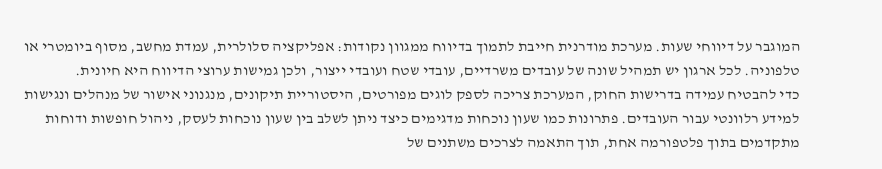המוגבר על דיווחי שעות. מערכת מודרנית חייבת לתמוך בדיווח ממגוון נקודות: אפליקציה סלולרית, עמדת מחשב, מסוף ביומטרי או טלפוניה. לכל ארגון יש תמהיל שונה של עובדים משרדיים, עובדי שטח ועובדי ייצור, ולכן גמישות ערוצי הדיווח היא חיונית.
כדי להבטיח עמידה בדרישות החוק, המערכת צריכה לספק לוגים מפורטים, היסטוריית תיקונים, מנגנוני אישור של מנהלים ונגישות למידע רלוונטי עבור העובדים. פתרונות כמו שעון נוכחות מדגימים כיצד ניתן לשלב בין שעון נוכחות לעסק, ניהול חופשות ודוחות מתקדמים בתוך פלטפורמה אחת, תוך התאמה לצרכים משתנים של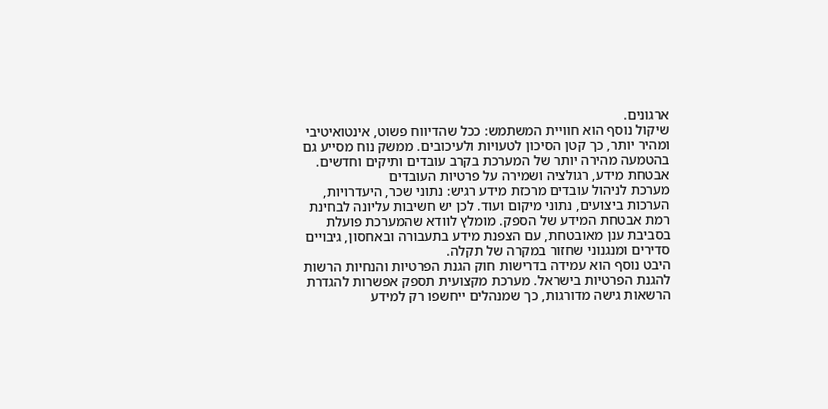ארגונים.
שיקול נוסף הוא חוויית המשתמש: ככל שהדיווח פשוט, אינטואיטיבי ומהיר יותר, כך קטן הסיכון לטעויות ולעיכובים. ממשק נוח מסייע גם בהטמעה מהירה יותר של המערכת בקרב עובדים ותיקים וחדשים.
אבטחת מידע, רגולציה ושמירה על פרטיות העובדים
מערכת לניהול עובדים מרכזת מידע רגיש: נתוני שכר, היעדרויות, הערכות ביצועים, נתוני מיקום ועוד. לכן יש חשיבות עליונה לבחינת רמת אבטחת המידע של הספק. מומלץ לוודא שהמערכת פועלת בסביבת ענן מאובטחת, עם הצפנת מידע בתעבורה ובאחסון, גיבויים סדירים ומנגנוני שחזור במקרה של תקלה.
היבט נוסף הוא עמידה בדרישות חוק הגנת הפרטיות והנחיות הרשות להגנת הפרטיות בישראל. מערכת מקצועית תספק אפשרות להגדרת הרשאות גישה מדורגות, כך שמנהלים ייחשפו רק למידע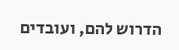הדרוש להם, ועובדים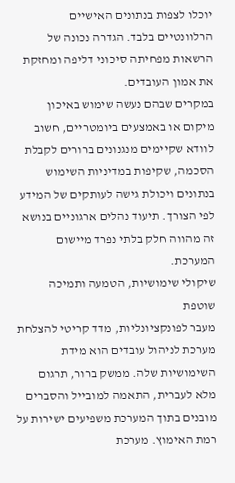יוכלו לצפות בנתונים האישיים הרלוונטיים בלבד. הגדרה נכונה של הרשאות מפחיתה סיכוני דליפה ומחזקת את אמון העובדים.
במקרים שבהם נעשה שימוש באיכון מיקום או באמצעים ביומטריים, חשוב לוודא שקיימים מנגנונים ברורים לקבלת הסכמה, שקיפות במדיניות השימוש בנתונים ויכולת גישה לעותקים של המידע לפי הצורך. תיעוד נהלים ארגוניים בנושא זה מהווה חלק בלתי נפרד מיישום המערכת.
שיקולי שימושיות, הטמעה ותמיכה שוטפת
מעבר לפונקציונליות, מדד קריטי להצלחת מערכת לניהול עובדים הוא מידת השימושיות שלה. ממשק ברור, תרגום מלא לעברית, התאמה למובייל והסברים מובנים בתוך המערכת משפיעים ישירות על רמת האימוץ. מערכת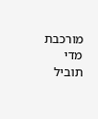מורכבת מדי תוביל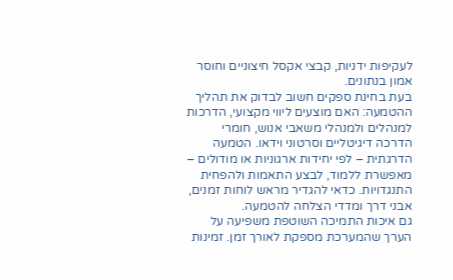לעקיפות ידניות, קבצי אקסל חיצוניים וחוסר אמון בנתונים.
בעת בחינת ספקים חשוב לבדוק את תהליך ההטמעה: האם מוצעים ליווי מקצועי, הדרכות למנהלים ולמנהלי משאבי אנוש, חומרי הדרכה דיגיטליים וסרטוני וידאו. הטמעה הדרגתית – לפי יחידות ארגוניות או מודולים – מאפשרת ללמוד, לבצע התאמות ולהפחית התנגדויות. כדאי להגדיר מראש לוחות זמנים, אבני דרך ומדדי הצלחה להטמעה.
גם איכות התמיכה השוטפת משפיעה על הערך שהמערכת מספקת לאורך זמן. זמינות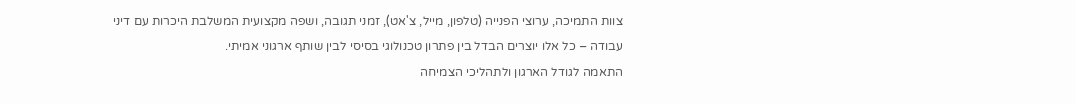צוות התמיכה, ערוצי הפנייה (טלפון, מייל, צ'אט), זמני תגובה, ושפה מקצועית המשלבת היכרות עם דיני עבודה – כל אלו יוצרים הבדל בין פתרון טכנולוגי בסיסי לבין שותף ארגוני אמיתי.
התאמה לגודל הארגון ולתהליכי הצמיחה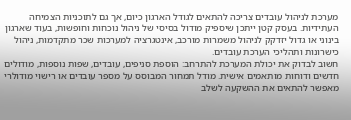מערכת לניהול עובדים צריכה להתאים לגודל הארגון כיום, אך גם לתוכניות הצמיחה העתידיות. בעסק קטן ייתכן שיספיק מודול בסיסי של ניהול נוכחות וחופשות, בעוד שארגון בינוני או גדול יזדקק לניהול משמרות מורכב, אינטגרציה למערכות שכר מתקדמות, ניהול כישרונות ותהליכי הערכת עובדים.
חשוב לבדוק את יכולת המערכת להתרחב: הוספת סניפים, עובדים, שפות נוספות, מודולים חדשים ודוחות מותאמים אישית. מודל תמחור המבוסס על מספר עובדים או רישוי מודולרי מאפשר להתאים את ההשקעה לשלב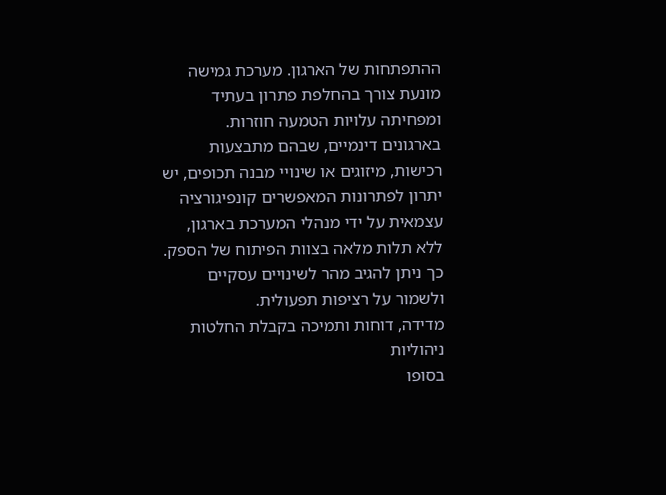ההתפתחות של הארגון. מערכת גמישה מונעת צורך בהחלפת פתרון בעתיד ומפחיתה עלויות הטמעה חוזרות.
בארגונים דינמיים, שבהם מתבצעות רכישות, מיזוגים או שינויי מבנה תכופים, יש יתרון לפתרונות המאפשרים קונפיגורציה עצמאית על ידי מנהלי המערכת בארגון, ללא תלות מלאה בצוות הפיתוח של הספק. כך ניתן להגיב מהר לשינויים עסקיים ולשמור על רציפות תפעולית.
מדידה, דוחות ותמיכה בקבלת החלטות ניהוליות
בסופו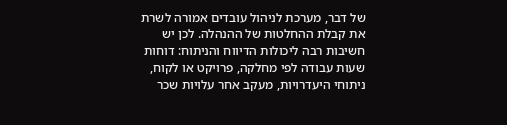של דבר, מערכת לניהול עובדים אמורה לשרת את קבלת ההחלטות של ההנהלה. לכן יש חשיבות רבה ליכולות הדיווח והניתוח: דוחות שעות עבודה לפי מחלקה, פרויקט או לקוח, ניתוחי היעדרויות, מעקב אחר עלויות שכר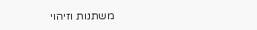משתנות וזיהוי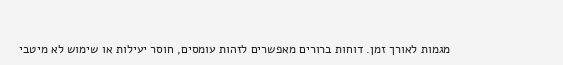מגמות לאורך זמן. דוחות ברורים מאפשרים לזהות עומסים, חוסר יעילות או שימוש לא מיטבי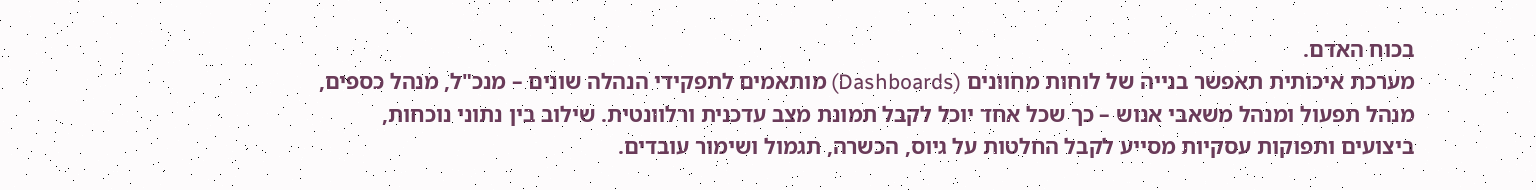בכוח האדם.
מערכת איכותית תאפשר בנייה של לוחות מחוונים (Dashboards) מותאמים לתפקידי הנהלה שונים – מנכ"ל, מנהל כספים, מנהל תפעול ומנהל משאבי אנוש – כך שכל אחד יוכל לקבל תמונת מצב עדכנית ורלוונטית. שילוב בין נתוני נוכחות, ביצועים ותפוקות עסקיות מסייע לקבל החלטות על גיוס, הכשרה, תגמול ושימור עובדים.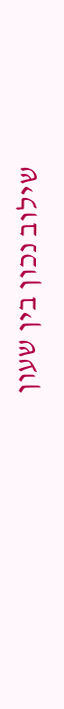שילוב נכון בין שעון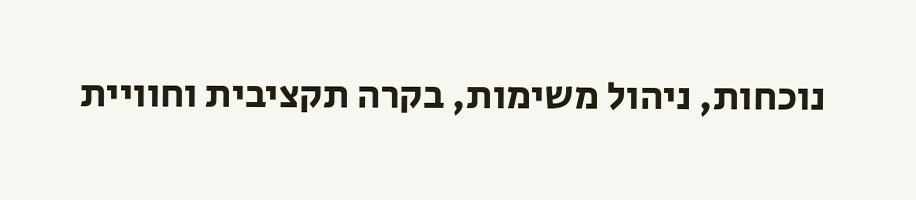נוכחות, ניהול משימות, בקרה תקציבית וחוויית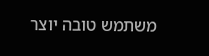משתמש טובה יוצר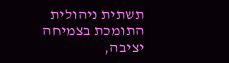תשתית ניהולית התומכת בצמיחה יציבה,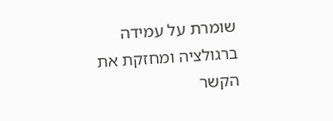שומרת על עמידה ברגולציה ומחזקת את הקשר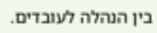בין הנהלה לעובדים.